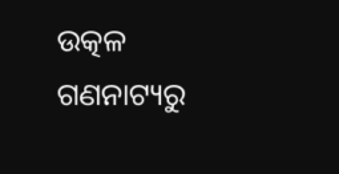ଉତ୍କଳ ଗଣନାଟ୍ୟରୁ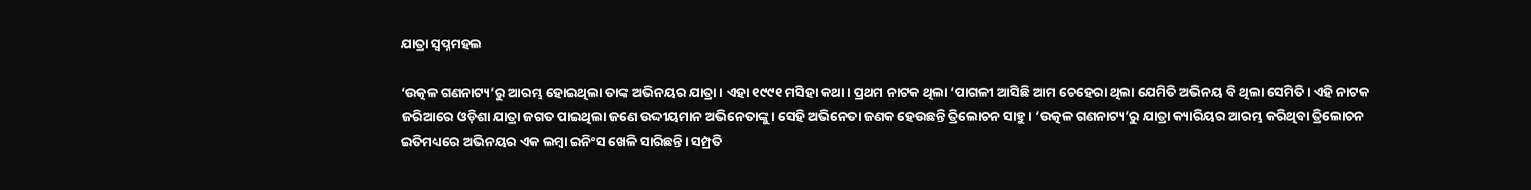ଯାତ୍ରା ସ୍ବପ୍ନମହଲ

‘ଉତ୍କଳ ଗଣନାଟ୍ୟ’ରୁ ଆରମ୍ଭ ହୋଇଥିଲା ତାଙ୍କ ଅଭିନୟର ଯାତ୍ରା। ଏହା ୧୯୯୧ ମସିହା କଥା। ପ୍ରଥମ ନାଟକ ଥିଲା ‘ପାଗଳୀ ଆସିଛି ଆମ ଚେହେରା ଥିଲା ଯେମିତି ଅଭିନୟ ବି ଥିଲା ସେମିତି। ଏହି ନାଟକ ଜରିଆରେ ଓଡ଼ିଶା ଯାତ୍ରା ଜଗତ ପାଇଥିଲା ଜଣେ ଉଦ୍ଦୀୟମାନ ଅଭିନେତାଙ୍କୁ। ସେହି ଅଭିନେତା ଜଣକ ହେଉଛନ୍ତି ତ୍ରିଲୋଚନ ସାହୁ। ‘ଉତ୍କଳ ଗଣନାଟ୍ୟ’ରୁ ଯାତ୍ରା କ୍ୟାରିୟର ଆରମ୍ଭ କରିଥିବା ତ୍ରିଲୋଚନ ଇତିମଧ୍ୟରେ ଅଭିନୟର ଏକ ଲମ୍ବା ଇନିଂସ ଖେଳି ସାରିଛନ୍ତି। ସମ୍ପ୍ରତି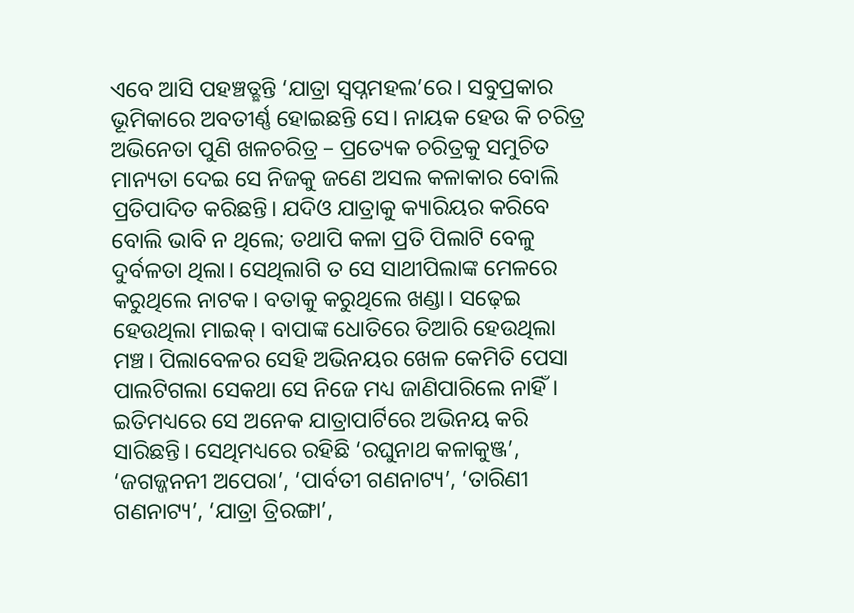ଏବେ ଆସି ପହଞ୍ଚତ୍ଛନ୍ତି ‘ଯାତ୍ରା ସ୍ବପ୍ନମହଲ’ରେ। ସବୁପ୍ରକାର ଭୂମିକାରେ ଅବତୀର୍ଣ୍ଣ ହୋଇଛନ୍ତି ସେ। ନାୟକ ହେଉ କି ଚରିତ୍ର ଅଭିନେତା ପୁଣି ଖଳଚରିତ୍ର – ପ୍ରତ୍ୟେକ ଚରିତ୍ରକୁ ସମୁଚିତ ମାନ୍ୟତା ଦେଇ ସେ ନିଜକୁ ଜଣେ ଅସଲ କଳାକାର ବୋଲି ପ୍ରତିପାଦିତ କରିଛନ୍ତି। ଯଦିଓ ଯାତ୍ରାକୁ କ୍ୟାରିୟର କରିବେ ବୋଲି ଭାବି ନ ଥିଲେ; ତଥାପି କଳା ପ୍ରତି ପିଲାଟି ବେଳୁ ଦୁର୍ବଳତା ଥିଲା। ସେଥିଲାଗି ତ ସେ ସାଥୀପିଲାଙ୍କ ମେଳରେ କରୁଥିଲେ ନାଟକ। ବତାକୁ କରୁଥିଲେ ଖଣ୍ଡା। ସଢ଼େଇ ହେଉଥିଲା ମାଇକ୍‌। ବାପାଙ୍କ ଧୋତିରେ ତିଆରି ହେଉଥିଲା ମଞ୍ଚ। ପିଲାବେଳର ସେହି ଅଭିନୟର ଖେଳ କେମିତି ପେସା ପାଲଟିଗଲା ସେକଥା ସେ ନିଜେ ମଧ୍ୟ ଜାଣିପାରିଲେ ନାହିଁ। ଇତିମଧ୍ୟରେ ସେ ଅନେକ ଯାତ୍ରାପାର୍ଟିରେ ଅଭିନୟ କରି ସାରିଛନ୍ତି। ସେଥିମଧ୍ୟରେ ରହିଛି ‘ରଘୁନାଥ କଳାକୁଞ୍ଜ’, ‘ଜଗଜ୍ଜନନୀ ଅପେରା’, ‘ପାର୍ବତୀ ଗଣନାଟ୍ୟ’, ‘ତାରିଣୀ ଗଣନାଟ୍ୟ’, ‘ଯାତ୍ରା ତ୍ରିରଙ୍ଗା’,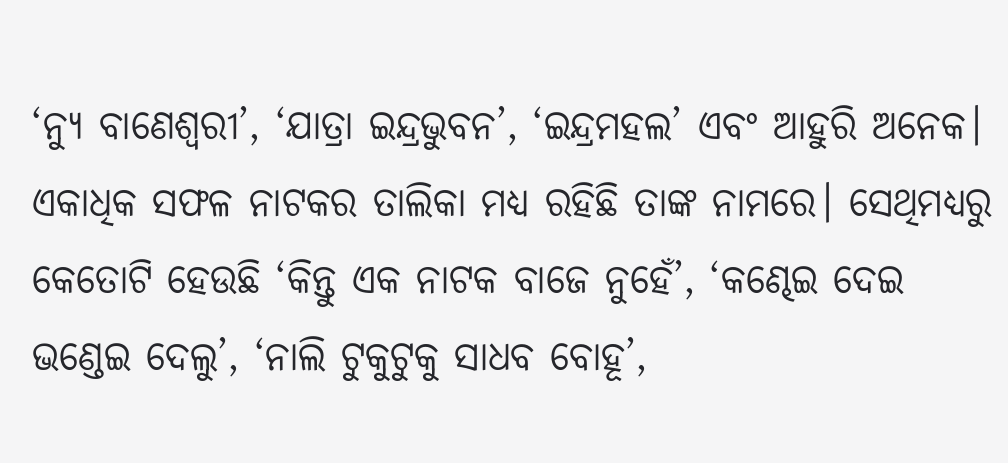‘ନ୍ୟୁ ବାଣେଶ୍ୱରୀ’, ‘ଯାତ୍ରା ଇନ୍ଦ୍ରଭୁବନ’, ‘ଇନ୍ଦ୍ରମହଲ’ ଏବଂ ଆହୁରି ଅନେକ। ଏକାଧିକ ସଫଳ ନାଟକର ତାଲିକା ମଧ୍ୟ ରହିଛି ତାଙ୍କ ନାମରେ। ସେଥିମଧ୍ୟରୁ କେତୋଟି ହେଉଛି ‘କିନ୍ତୁ ଏକ ନାଟକ ବାଜେ ନୁହେଁ’, ‘କଣ୍ଢେଇ ଦେଇ ଭଣ୍ଡେଇ ଦେଲୁ’, ‘ନାଲି ଟୁକୁଟୁକୁ ସାଧବ ବୋହୂ’,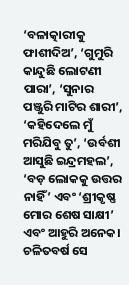‘ବଳାତ୍କାରୀକୁ ଫାଶୀଦିଅ’, ‘ଗୁମୁରି କାନ୍ଦୁଛି ଲୋଟଣୀ ପାରା’, ‘ସୁନାର ପଞ୍ଜୁରି ମାଟିର ଶାରୀ’, ‘କହିଦେଲେ ମୁଁ ମରିଯିବୁ ତୁ’, ‘ଉର୍ବଶୀ ଆସୁଛି ଇନ୍ଦ୍ରମହଲ’, ‘ବଡ଼ ଲୋକକୁ ଉତ୍ତର ନାହିଁ’ ଏବଂ ‘ଶ୍ରୀକୃଷ୍ଣ ମୋର ଶେଷ ସାକ୍ଷୀ’ ଏବଂ ଆହୁରି ଅନେକ। ଚଳିତବର୍ଷ ସେ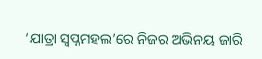‘ଯାତ୍ରା ସ୍ବପ୍ନମହଲ’ରେ ନିଜର ଅଭିନୟ ଜାରି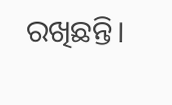ରଖିଛନ୍ତି।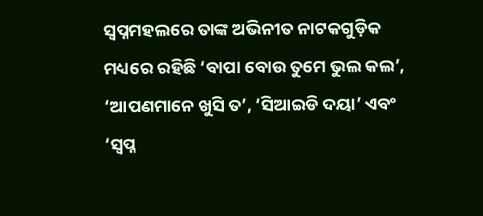ସ୍ବପ୍ନମହଲରେ ତାଙ୍କ ଅଭିନୀତ ନାଟକଗୁଡ଼ିକ ମଧ୍ୟରେ ରହିଛି ‘ବାପା ବୋଉ ତୁମେ ଭୁଲ କଲ’, ‘ଆପଣମାନେ ଖୁସି ତ’, ‘ସିଆଇଡି ଦୟା’ ଏବଂ ‘ସ୍ବପ୍ନ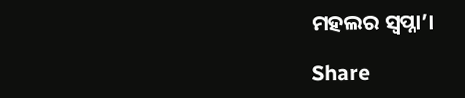ମହଲର ସ୍ବପ୍ନା’।

Share